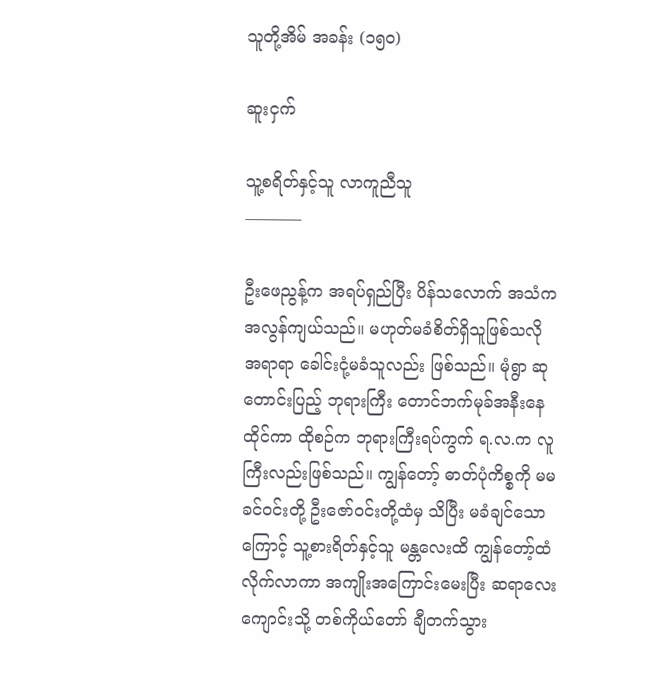သူတို့အိမ် အခန်း (၁၅၀)

ဆူးငှက်

သူ့စရိတ်နှင့်သူ လာကူညီသူ
———–

ဦးဖေညွန့်က အရပ်ရှည်ပြီး ပိန်သလောက် အသံက အလွန်ကျယ်သည်။ မဟုတ်မခံစိတ်ရှိသူဖြစ်သလို အရာရာ ခေါင်းငုံ့မခံသူလည်း ဖြစ်သည်။ မုံရွာ ဆုတောင်းပြည့် ဘုရားကြီး တောင်ဘက်မုခ်အနီးနေထိုင်ကာ ထိုစဉ်က ဘုရားကြီးရပ်ကွက် ရ.လ.က လူကြီးလည်းဖြစ်သည်။ ကျွန်တော့် ဓာတ်ပုံကိစ္စကို မမခင်ဝင်းတို့ ဦးဇော်ဝင်းတို့ထံမှ သိပြီး မခံချင်သောကြောင့် သူ့စားရိတ်နှင့်သူ မန္တလေးထိ ကျွန်တော့်ထံလိုက်လာကာ အကျိုးအကြောင်းမေးပြီး ဆရာလေး ကျောင်းသို့ တစ်ကိုယ်တော် ချီတက်သွား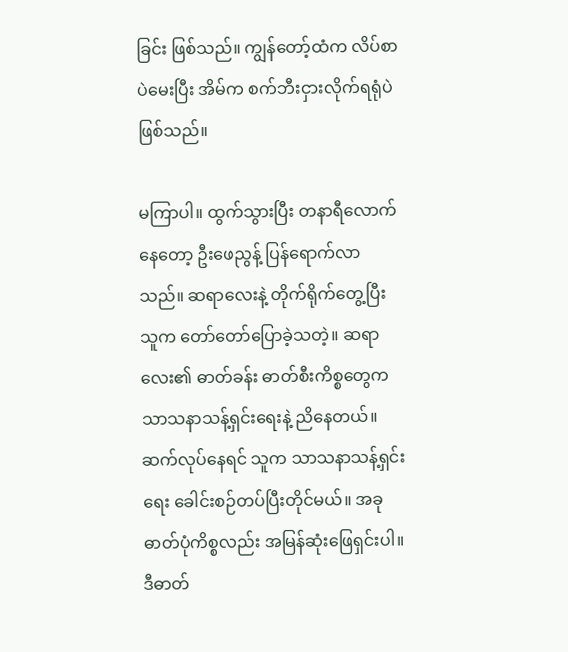ခြင်း ဖြစ်သည်။ ကျွန်တော့်ထံက လိပ်စာပဲမေးပြီး အိမ်က စက်ဘီးငှားလိုက်ရရုံပဲ ဖြစ်သည်။

မကြာပါ။ ထွက်သွားပြီး တနာရီလောက်နေတော့ ဦးဖေညွန့် ပြန်ရောက်လာသည်။ ဆရာလေးနဲ့ တိုက်ရိုက်တွေ့ပြီး သူက တော်တော်ပြောခဲ့သတဲ့။ ဆရာလေး၏ ဓာတ်ခန်း ဓာတ်စီးကိစ္စတွေက သာသနာသန့်ရှင်းရေးနဲ့ ညိနေတယ်။ ဆက်လုပ်နေရင် သူက သာသနာသန့်ရှင်းရေး ခေါင်းစဉ်တပ်ပြီးတိုင်မယ်။ အခု ဓာတ်ပုံကိစ္စလည်း အမြန်ဆုံးဖြေရှင်းပါ။ ဒီဓာတ်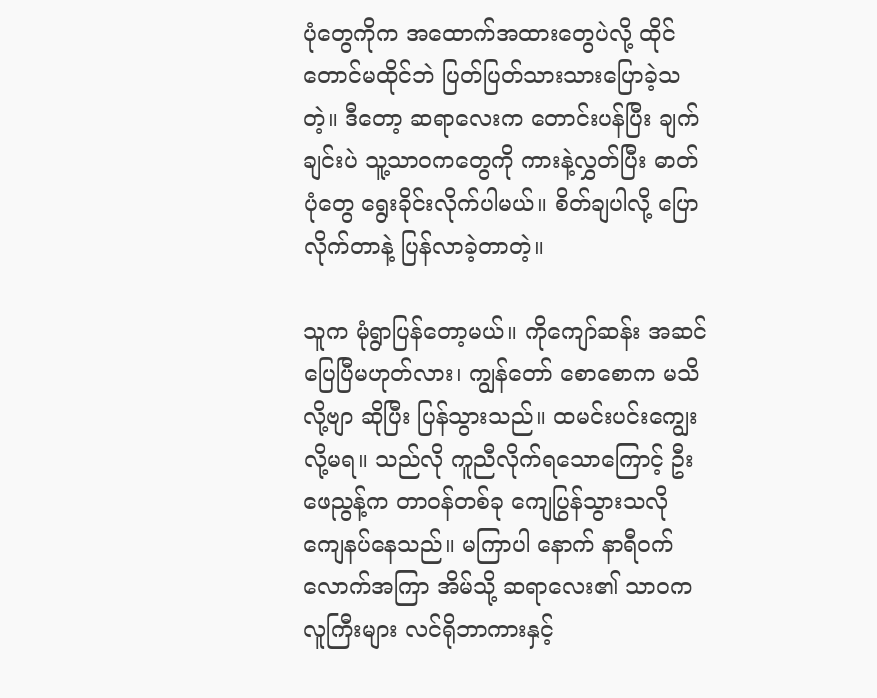ပုံတွေကိုက အထောက်အထားတွေပဲလို့ ထိုင်တောင်မထိုင်ဘဲ ပြတ်ပြတ်သားသားပြောခဲ့သတဲ့။ ဒီတော့ ဆရာလေးက တောင်းပန်ပြီး ချက်ချင်းပဲ သူ့သာဝကတွေကို ကားနဲ့လွှတ်ပြီး ဓာတ်ပုံတွေ ရွေးခိုင်းလိုက်ပါမယ်။ စိတ်ချပါလို့ ပြောလိုက်တာနဲ့ ပြန်လာခဲ့တာတဲ့။

သူက မုံရွာပြန်တော့မယ်။ ကိုကျော်ဆန်း အဆင်ပြေပြီမဟုတ်လား၊ ကျွန်တော် စောစောက မသိလို့ဗျာ ဆိုပြီး ပြန်သွားသည်။ ထမင်းပင်းကျွေးလို့မရ။ သည်လို ကူညီလိုက်ရသောကြောင့် ဦးဖေညွန့်က တာဝန်တစ်ခု ကျေပြွန်သွားသလို ကျေနပ်နေသည်။ မကြာပါ နောက် နာရီဝက်လောက်အကြာ အိမ်သို့ ဆရာလေး၏ သာဝကလူကြီးများ လင်ရိုဘာကားနှင့်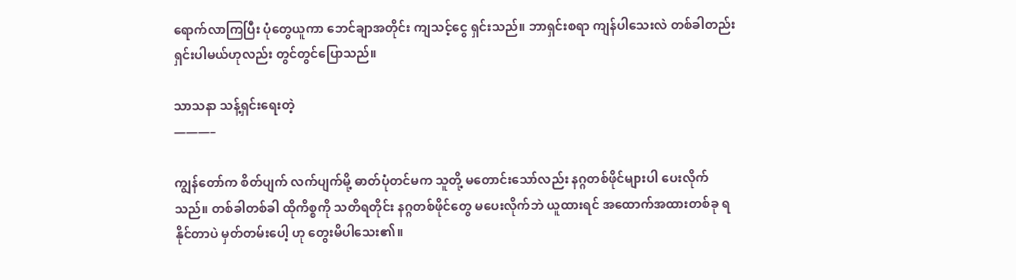ရောက်လာကြပြီး ပုံတွေယူကာ ဘေင်ချာအတိုင်း ကျသင့်ငွေ ရှင်းသည်။ ဘာရှင်းစရာ ကျန်ပါသေးလဲ တစ်ခါတည်း ရှင်းပါမယ်ဟုလည်း တွင်တွင်ပြောသည်။

သာသနာ သန့်ရှင်းရေးတဲ့
———–

ကျွန်တော်က စိတ်ပျက် လက်ပျက်မို့ ဓာတ်ပုံတင်မက သူတို့ မတောင်းသော်လည်း နဂ္ဂတစ်ဖိုင်များပါ ပေးလိုက်သည်။ တစ်ခါတစ်ခါ ထိုကိစ္စကို သတိရတိုင်း နဂ္ဂတစ်ဖိုင်တွေ မပေးလိုက်ဘဲ ယူထားရင် အထောက်အထားတစ်ခု ရနိုင်တာပဲ မှတ်တမ်းပေါ့ ဟု တွေးမိပါသေး၏။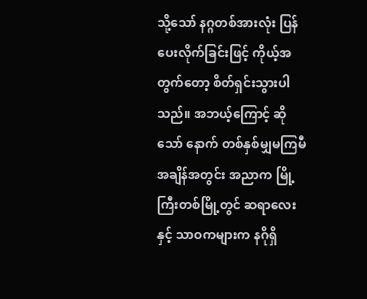သို့သော် နဂ္ဂတစ်အားလုံး ပြန်ပေးလိုက်ခြင်းဖြင့် ကိုယ့်အတွက်တော့ စိတ်ရှင်းသွားပါသည်။ အဘယ့်ကြောင့် ဆိုသော် နောက် တစ်နှစ်မျှမကြမီ အချိန်အတွင်း အညာက မြို့ကြီးတစ်မြို့တွင် ဆရာလေးနှင့် သာဝကများက နဂိုရှိ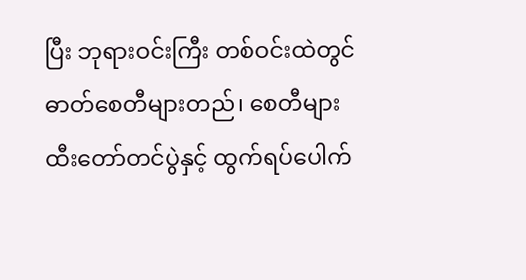ပြီး ဘုရားဝင်းကြီး တစ်ဝင်းထဲတွင် ဓာတ်စေတီများတည်၊ စေတီများ ထီးတော်တင်ပွဲနှင့် ထွက်ရပ်ပေါက်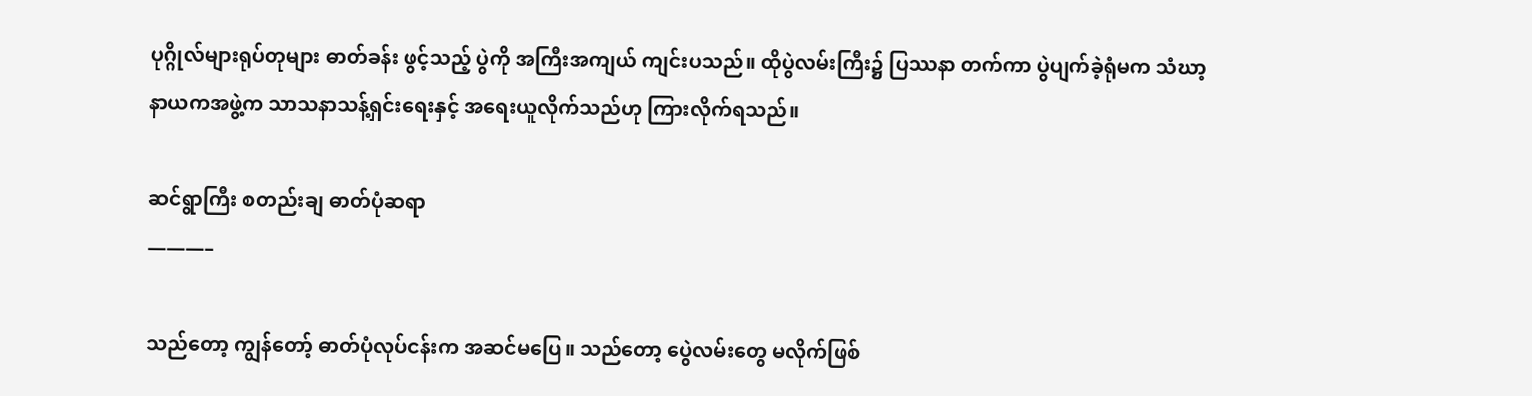ပုဂ္ဂိုလ်များရုပ်တုများ ဓာတ်ခန်း ဖွင့်သည့် ပွဲကို အကြီးအကျယ် ကျင်းပသည်။ ထိုပွဲလမ်းကြီး၌ ပြဿနာ တက်ကာ ပွဲပျက်ခဲ့ရုံမက သံဃာ့နာယကအဖွဲ့က သာသနာသန့်ရှင်းရေးနှင့် အရေးယူလိုက်သည်ဟု ကြားလိုက်ရသည်။

ဆင်ရွာကြီး စတည်းချ ဓာတ်ပုံဆရာ
———–

သည်တော့ ကျွန်တော့် ဓာတ်ပုံလုပ်ငန်းက အဆင်မပြေ။ သည်တော့ ပွေဲလမ်းတွေ မလိုက်ဖြစ်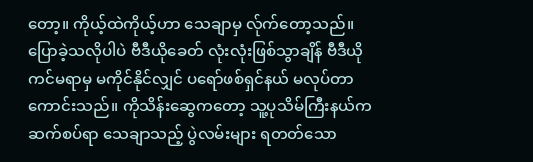တော့။ ကိုယ့်ထဲကိုယ့်ဟာ သေချာမှ လ်ုက်တော့သည်။ ပြောခဲ့သလိုပါပဲ ဗီဒီယိုခေတ် လုံးလုံးဖြစ်သွာချိန် ဗီဒီယိုကင်မရာမှ မကိုင်နိုင်လျှင် ပရော်ဖစ်ရှင်နယ် မလုပ်တာ ကောင်းသည်။ ကိုသိန်းဆွေကတော့ သူ့ပုသိမ်ကြီးနယ်က ဆက်စပ်ရာ သေချာသည့် ပွဲလမ်းများ ရတတ်သော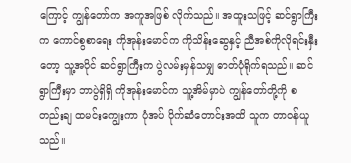ကြောင့် ကျွန်တော်က အကူအဖြစ် လိုက်သည်။ အထူးသဖြင့် ဆင်ရွာကြီးက ကောင်စွစာရေး ကိုအုန်းမောင်က ကိုသိန်းဆွေနှင့် ညီအစ်ကိုလိုရင်းနှီးတော့ သူ့အပိုင် ဆင်ရွာကြီးက ပွဲလမ်းမှန်သမျှ ဓာတ်ပုံရိုက်ရသည်။ ဆင်ရွာကြီးမှာ ဘာပွဲရှိရှိ ကိုအုန်းမောင်က သူ့အိမ်မှာပဲ ကျွန်တော်တို့ကို စတည်းချ ထမင်းကျွေးကာ ပုံအပ် ပိုက်ဆံတောင်းအထိ သူက တာဝန်ယူသည်။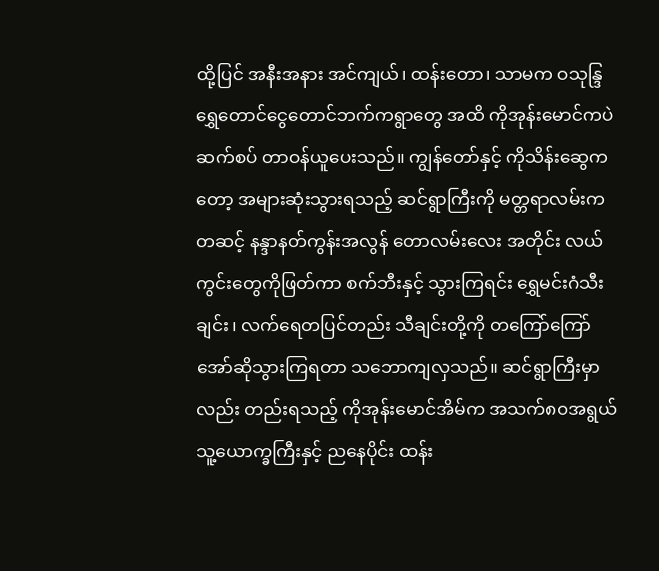ထို့ပြင် အနီးအနား အင်ကျယ်၊ ထန်းတော၊ သာမက ဝသုန္ဒြ ရွှေတောင်ငွေတောင်ဘက်ကရွာတွေ အထိ ကိုအုန်းမောင်ကပဲ ဆက်စပ် တာဝန်ယူပေးသည်။ ကျွန်တော်နှင့် ကိုသိန်းဆွေကတော့ အများဆုံးသွားရသည့် ဆင်ရွာကြီးကို မတ္တရာလမ်းကတဆင့် နန္ဒာနတ်ကွန်းအလွန် တောလမ်းလေး အတိုင်း လယ်ကွင်းတွေကိုဖြတ်ကာ စက်ဘီးနှင့် သွားကြရင်း ရွှေမင်းဂံသီးချင်း၊ လက်ရေတပြင်တည်း သီချင်းတို့ကို တကြော်ကြော် အော်ဆိုသွားကြရတာ သဘောကျလှသည်။ ဆင်ရွာကြီးမှာလည်း တည်းရသည့် ကိုအုန်းမောင်အိမ်က အသက်၈၀အရွယ် သူ့ယောက္ခကြီးနှင့် ညနေပိုင်း ထန်း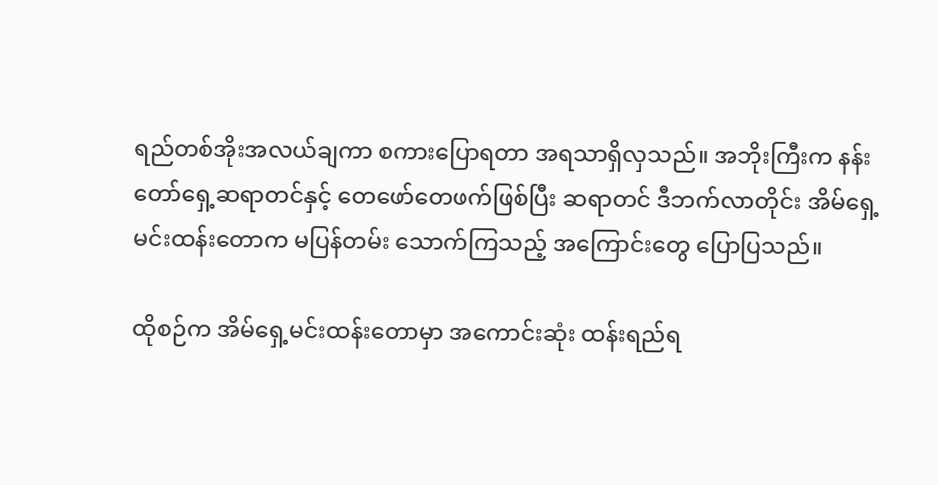ရည်တစ်အိုးအလယ်ချကာ စကားပြောရတာ အရသာရှိလှသည်။ အဘိုးကြီးက နန်းတော်ရှေ့ဆရာတင်နှင့် တေဖော်တေဖက်ဖြစ်ပြီး ဆရာတင် ဒီဘက်လာတိုင်း အိမ်ရှေ့မင်းထန်းတောက မပြန်တမ်း သောက်ကြသည့် အကြောင်းတွေ ပြောပြသည်။

ထိုစဉ်က အိမ်ရှေ့မင်းထန်းတောမှာ အကောင်းဆုံး ထန်းရည်ရ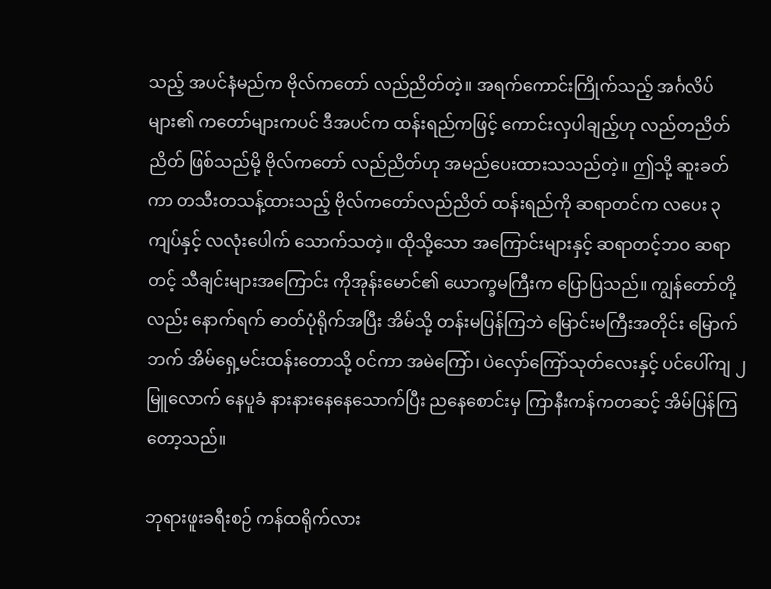သည့် အပင်နံမည်က ဗိုလ်ကတော် လည်ညိတ်တဲ့။ အရက်ကောင်းကြိုက်သည့် အင်္ဂလိပ်များ၏ ကတော်များကပင် ဒီအပင်က ထန်းရည်ကဖြင့် ကောင်းလှပါချည့်ဟု လည်တညိတ်ညိတ် ဖြစ်သည်မို့ ဗိုလ်ကတော် လည်ညိတ်ဟု အမည်ပေးထားသသည်တဲ့။ ဤသို့ ဆူးခတ်ကာ တသီးတသန့်ထားသည့် ဗိုလ်ကတော်လည်ညိတ် ထန်းရည်ကို ဆရာတင်က လပေး ၃ကျပ်နှင့် လလုံးပေါက် သောက်သတဲ့။ ထိုသို့သော အကြောင်းများနှင့် ဆရာတင့်ဘဝ ဆရာတင့် သီချင်းများအကြောင်း ကိုအုန်းမောင်၏ ယောက္ခမကြီးက ပြောပြသည်။ ကျွန်တော်တို့လည်း နောက်ရက် ဓာတ်ပုံရိုက်အပြီး အိမ်သို့ တန်းမပြန်ကြဘဲ မြောင်းမကြီးအတိုင်း မြောက်ဘက် အိမ်ရှေ့မင်းထန်းတောသို့ ဝင်ကာ အမဲကြော်၊ ပဲလှော်ကြော်သုတ်လေးနှင့် ပင်ပေါ်ကျ ၂မြူလောက် နေပူခံ နားနားနေနေသောက်ပြီး ညနေစောင်းမှ ကြာနီးကန်ကတဆင့် အိမ်ပြန်ကြတော့သည်။

ဘုရားဖူးခရီးစဉ် ကန်ထရိုက်လား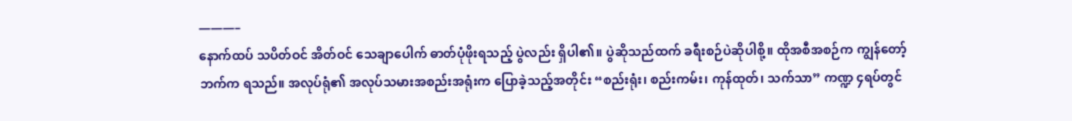———–
နောက်ထပ် သပိတ်ဝင် အိတ်ဝင် သေချာပေါက် ဓာတ်ပုံဖိုးရသည့် ပွဲလည်း ရှိပါ၏။ ပွဲဆိုသည်ထက် ခရီးစဉ်ပဲဆိုပါစို့။ ထိုအစီအစဉ်က ကျွန်တော့်ဘက်က ရသည်။ အလုပ်ရုံ၏ အလုပ်သမားအစည်းအရုံးက ပြောခဲ့သည့်အတိုင်း “စည်းရုံး၊ စည်းကမ်း၊ ကုန်ထုတ်၊ သက်သာ” ကဏ္ဍ ၄ရပ်တွင်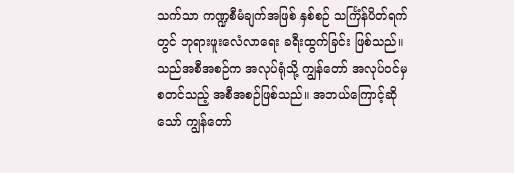သက်သာ ကဏ္ဍစီမံချက်အဖြစ် နှစ်စဉ် သင်္ကြံန်ပိတ်ရက်တွင် ဘုရားဖူးလေံလာရေး ခရီးထွက်ခြင်း ဖြစ်သည်။ သည်အစီအစဉ်က အလုပ်ရုံသို့ ကျွန်တော် အလုပ်ဝင်မှ စတင်သည့် အစီအစဉ်ဖြစ်သည်။ အဘယ်ကြောင့်ဆိုသော် ကျွန်တော်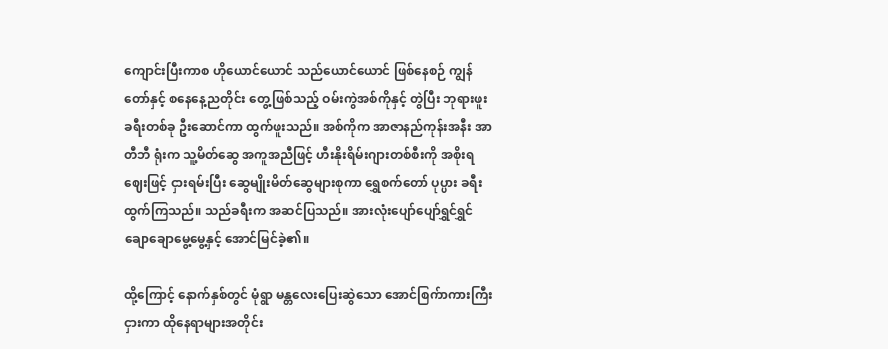ကျောင်းပြီးကာစ ဟိုယောင်ယောင် သည်ယောင်ယောင် ဖြစ်နေစဉ် ကျွန်တော်နှင့် စနေနေ့ညတိုင်း တွေ့ဖြစ်သည့် ဝမ်းကွဲအစ်ကိုနှင့် တွဲပြီး ဘုရားဖူးခရီးတစ်ခု ဦးဆောင်ကာ ထွက်ဖူးသည်။ အစ်ကိုက အာဇာနည်ကုန်းအနီး အာတီဘီ ရုံးက သူ့မိတ်ဆွေ အကူအညီဖြင့် ဟီးနိုးရိမ်းဂျားတစ်စီးကို အစိုးရဈေးဖြင့် ငှားရမ်းပြီး ဆွေမျိုးမိတ်ဆွေများစုကာ ရွှေစက်တော် ပုပ္ပား ခရီးထွက်ကြသည်။ သည်ခရီးက အဆင်ပြသည်။ အားလုံးပျော်ပျော်ရွှင်ရွှင် ချောချောမွေ့မွေ့နှင့် အောင်မြင်ခဲ့၏။

ထို့ကြောင့် နောက်နှစ်တွင် မုံရွာ မန္တလေးပြေးဆွဲသော အောင်စြက်ာကားကြီးငှားကာ ထိုနေရာများအတိုင်း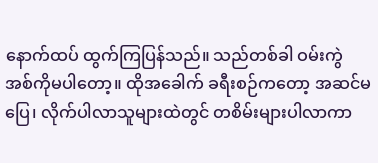နောက်ထပ် ထွက်ကြပြန်သည်။ သည်တစ်ခါ ဝမ်းကွဲ အစ်ကိုမပါတော့။ ထိုအခေါက် ခရီးစဉ်ကတော့ အဆင်မပြေ၊ လိုက်ပါလာသူများထဲတွင် တစိမ်းများပါလာကာ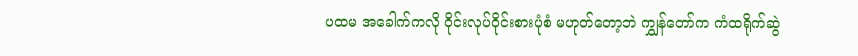ပထမ အခေါက်ကလို ဝိုင်းလုပ်ဝိုင်းစားပုံစံ မဟုတ်တော့ဘဲ ကျွှန်တော်က ကံထရိုက်ဆွဲ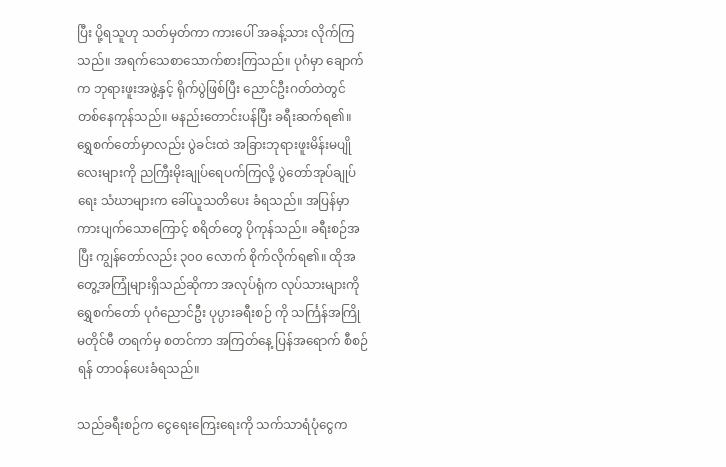ပြီး ပို့ရသူဟု သတ်မှတ်ကာ ကားပေါ် အခန့်သား လိုက်ကြသည်။ အရက်သေစာသောက်စားကြသည်။ ပုဂံမှာ ချောက်က ဘုရားဖူးအဖွဲ့နှင့် ရိုက်ပွဲဖြစ်ပြီး ညောင်ဦးဂတ်တဲတွင် တစ်နေကုန်သည်။ မနည်းတောင်းပန်ပြီး ခရီးဆက်ရ၏။ ရွှေစက်တော်မှာလည်း ပွဲခင်းထဲ အခြားဘုရားဖူးမိန်းမပျိုလေးများကို ညကြီးမိုးချုပ်ရေပက်ကြလို့ ပွဲတော်အုပ်ချုပ်ရေး သံဃာများက ခေါ်ယူသတိပေး ခံရသည်။ အပြန်မှာ ကားပျက်သောကြောင့် စရိတ်တွေ ပိုကုန်သည်။ ခရီးစဉ်အပြီး ကျွန်တော်လည်း ၃၀၀ လောက် စိုက်လိုက်ရ၏။ ထိုအတွေ့အကြုံများရှိသည်ဆိုကာ အလုပ်ရုံက လုပ်သားများကို ရွှေစက်တော် ပုဂံညောင်ဦး ပုပ္ပားခရီးစဉ် ကို သင်္ကြန်အကြိုမတိုင်မီ တရက်မှ စတင်ကာ အကြတ်နေ့ ပြန်အရောက် စီစဉ်ရန် တာဝန်ပေးခံရသည်။

သည်ခရီးစဉ်က ငွေရေးကြေးရေးကို သက်သာရံပုံငွေက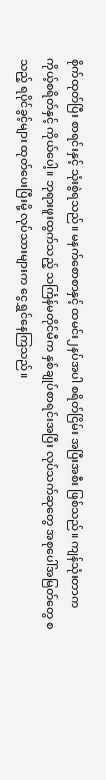စိုက်ထုတ်ပြီး စာရင်းနှင့် သုံးစွဲရသည်။ မနက်စောစာနှင့် ထမင်း၂နပ်အပါ စရိတ်ငြိမ်း အပြီးအစီး ဖြစ်သည်။ ကျန်သုံးတာက ကိုယ့်စရိတ်နှင့် ကိုယ်ပေါ့။ ဘုရားဖူးထွက်သည့် သင်္ကြန်မတိုင်မီက နှစ်ချုပ်စာရင်းအပြီး လုပ်သက်ဆုတွေ အစုပေါ်အမြတ်တွေ စသည့် ရပိုင်ခွင့်များ ထုတ်ပေးပြီးမို့ လုပ်သားများက ငွေရွှင်နေကြသည်။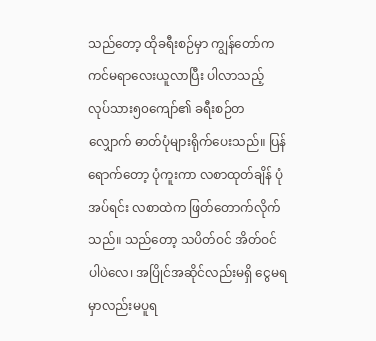သည်တော့ ထိုခရီးစဉ်မှာ ကျွန်တော်က ကင်မရာလေးယူလာပြီး ပါလာသည့် လုပ်သား၅၀ကျော်၏ ခရီးစဉ်တလျှောက် ဓာတ်ပုံများရိုက်ပေးသည်။ ပြန်ရောက်တော့ ပုံကူးကာ လစာထုတ်ချိန် ပုံအပ်ရင်း လစာထဲက ဖြတ်တောက်လိုက်သည်။ သည်တော့ သပိတ်ဝင် အိတ်ဝင်ပါပဲလေ၊ အပြိုင်အဆိုင်လည်းမရှိ ငွေမရမှာလည်းမပူရ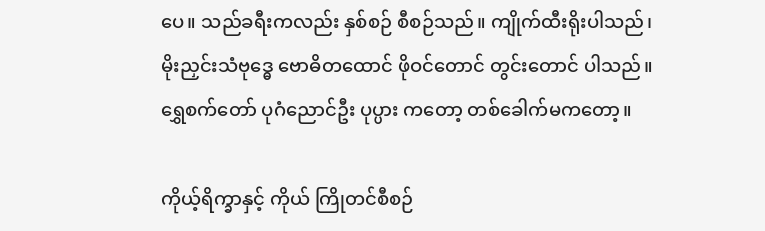ပေ။ သည်ခရီးကလည်း နှစ်စဉ် စီစဉ်သည်။ ကျိုက်ထီးရိုးပါသည်၊ မိုးညှင်းသံဗုဒ္ဓေ ဗောဓိတထောင် ဖိုဝင်တောင် တွင်းတောင် ပါသည်။ ရွှေစက်တော် ပုဂံညောင်ဦး ပုပ္ပား ကတော့ တစ်ခေါက်မကတော့။

ကိုယ့်ရိက္ခာနှင့် ကိုယ် ကြိုတင်စီစဉ်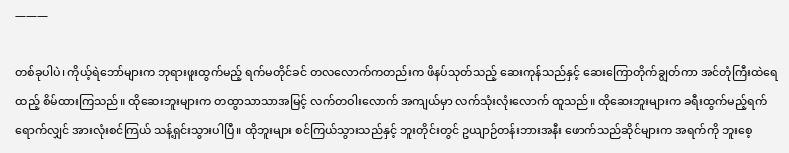———

တစ်ခုပါပဲ၊ ကိုယ့်ရဲဘော်များက ဘုရားဖူးထွက်မည့် ရက်မတိုင်ခင် တလလောက်ကတည်းက ဖိနပ်သုတ်သည့် ဆေးကုန်သည်နှင့် ဆေးကြောတိုက်ချွတ်ကာ အင်တုံကြီးထဲရေထည့် စိမ်ထားကြသည်။ ထိုဆေးဘူးများက တထွာသာသာအမြင့် လက်တဝါးလောက် အကျယ်မှာ လက်သုံးလုံးလောက် ထူသည်။ ထိုဆေးဘူးများက ခရီးထွက်မည့်ရက်ရောက်လျှင် အားလုံးစင်ကြယ် သန့်ရှင်းသွားပါပြီ။ ထိုဘူးများ စင်ကြယ်သွားသည်နှင့် ဘူးတိုင်းတွင် ဥယျာဉ်တန်းဘားအနီး ဖောက်သည်ဆိုင်များက အရက်ကို ဘူးစေ့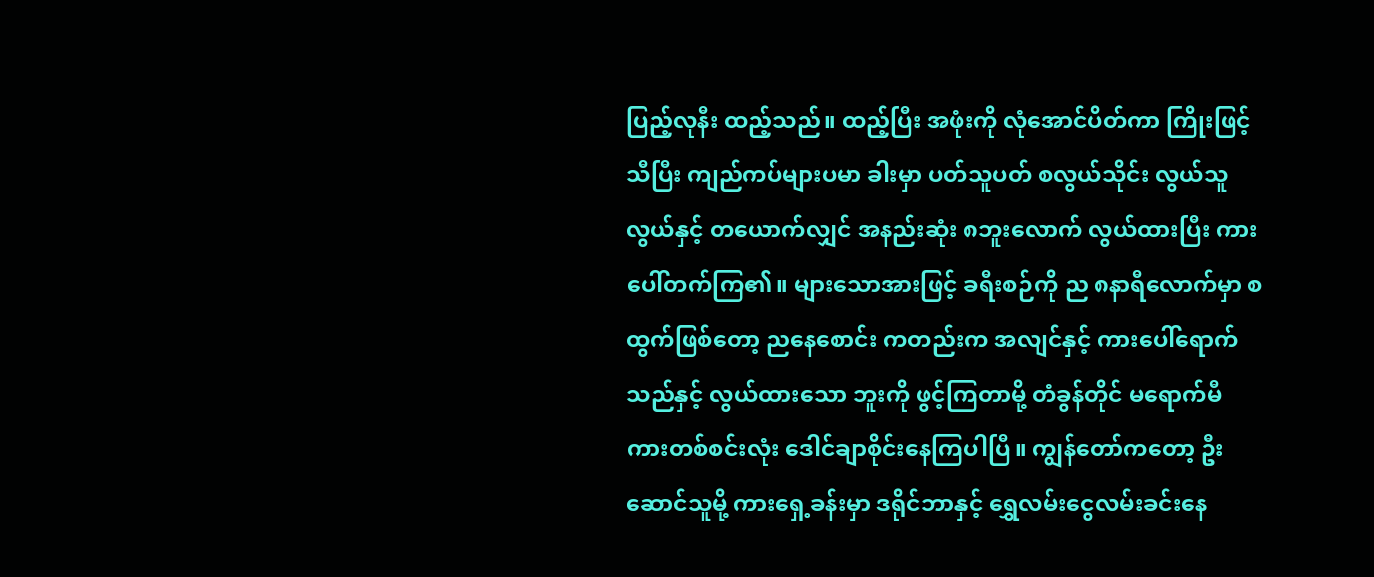ပြည့်လုနီး ထည့်သည်။ ထည့်ပြီး အဖုံးကို လုံအောင်ပိတ်ကာ ကြိုးဖြင့်သီပြီး ကျည်ကပ်များပမာ ခါးမှာ ပတ်သူပတ် စလွယ်သိုင်း လွယ်သူလွယ်နှင့် တယောက်လျှင် အနည်းဆုံး ၈ဘူးလောက် လွယ်ထားပြီး ကားပေါ်တက်ကြ၏။ များသောအားဖြင့် ခရီးစဉ်ကို ည ၈နာရီလောက်မှာ စထွက်ဖြစ်တော့ ညနေစောင်း ကတည်းက အလျင်နှင့် ကားပေါ်ရောက်သည်နှင့် လွယ်ထားသော ဘူးကို ဖွင့်ကြတာမို့ တံခွန်တိုင် မရောက်မီ ကားတစ်စင်းလုံး ဒေါင်ချာစိုင်းနေကြပါပြီ။ ကျွန်တော်ကတော့ ဦးဆောင်သူမို့ ကားရှေ့ခန်းမှာ ဒရိုင်ဘာနှင့် ရွှေလမ်းငွေလမ်းခင်းနေ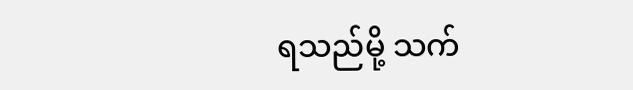ရသည်မို့ သက်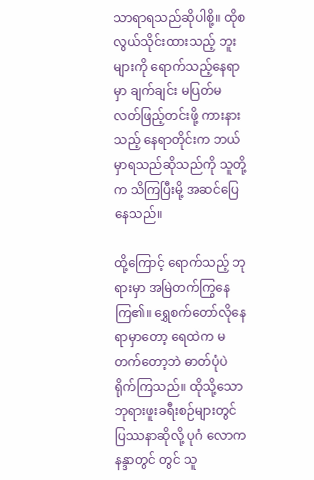သာရာရသည်ဆိုပါစို့။ ထိုစလွယ်သိုင်းထားသည့် ဘူးများကို ရောက်သည့်နေရာမှာ ချက်ချင်း မပြတ်မလတ်ဖြည့်တင်းဖို့ ကားနားသည့် နေရာတိုင်းက ဘယ်မှာရသည်ဆိုသည်ကို သူတို့က သိကြပြီးမို့ အဆင်ပြေနေသည်။

ထို့ကြောင့် ရောက်သည့် ဘုရားမှာ အမြဲတက်ကြွနေကြ၏။ ရွှေစက်တော်လိုနေရာမှာတော့ ရေထဲက မတက်တော့ဘဲ ဓာတ်ပုံပဲ ရိုက်ကြသည်။ ထိုသို့သော ဘုရားဖူးခရီးစဉ်များတွင် ပြဿနာဆိုလို့ ပုဂံ လောကနန္ဒာတွင် တွင် သူ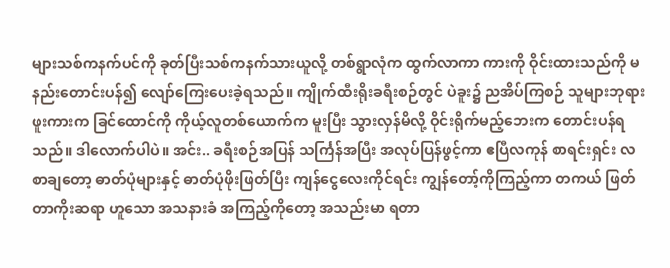များသစ်ကနက်ပင်ကို ခုတ်ပြီးသစ်ကနက်သားယူလို့ တစ်ရွာလုံက ထွက်လာကာ ကားကို ဝိုင်းထားသည်ကို မနည်းတောင်းပန်၍ လျော်ကြေးပေးခဲ့ရသည်။ ကျိုက်ထီးရိုးခရီးစဉ်တွင် ပဲခူး၌ ညအိပ်ကြစဉ် သူများဘုရားဖူးကားက ခြင်ထောင်ကို ကိုယ့်လူတစ်ယောက်က မူးပြီး သွားလှန်မိလို့ ဝိုင်းရိုက်မည့်ဘေးက တောင်းပန်ရသည်။ ဒါလောက်ပါပဲ။ အင်း.. ခရီးစဉ်အပြန် သင်္ကြန်အပြီး အလုပ်ပြန်ဖွင့်ကာ ဧပြီလကုန် စာရင်းရှင်း လစာချတော့ ဓာတ်ပုံများနှင့် ဓာတ်ပုံဖိုးဖြတ်ပြီး ကျန်ငွေလေးကိုင်ရင်း ကျွန်တော့်ကိုကြည့်ကာ တကယ် ဖြတ်တာကိုးဆရာ ဟူသော အသနားခံ အကြည့်ကိုတော့ အသည်းမာ ရတာ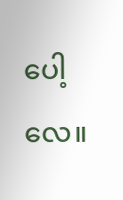ပေါ့လေ။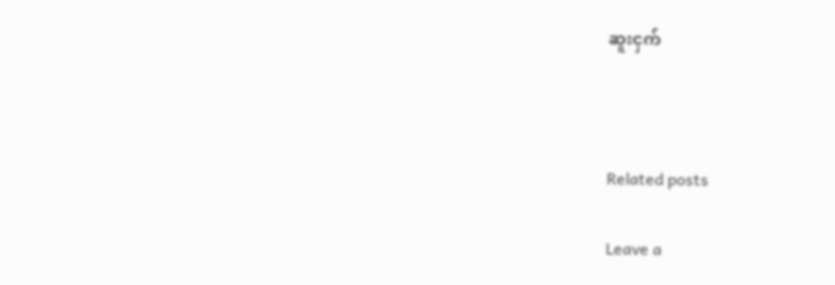ဆူးငှက်



Related posts

Leave a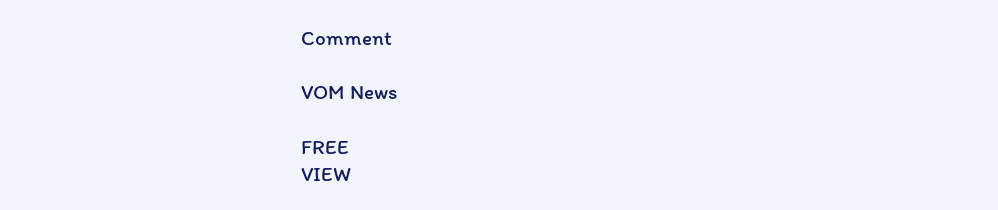Comment

VOM News

FREE
VIEW